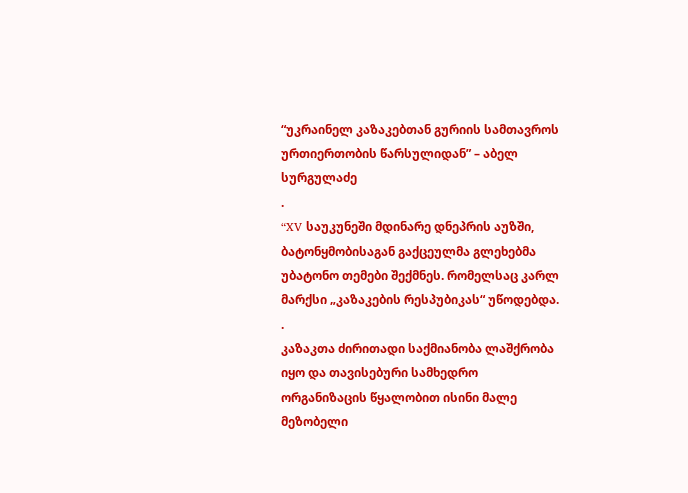“უკრაინელ კაზაკებთან გურიის სამთავროს ურთიერთობის წარსულიდან” – აბელ სურგულაძე
.
“XV საუკუნეში მდინარე დნეპრის აუზში, ბატონყმობისაგან გაქცეულმა გლეხებმა უბატონო თემები შექმნეს. რომელსაც კარლ მარქსი „კაზაკების რესპუბიკას“ უწოდებდა.
.
კაზაკთა ძირითადი საქმიანობა ლაშქრობა იყო და თავისებური სამხედრო ორგანიზაცის წყალობით ისინი მალე მეზობელი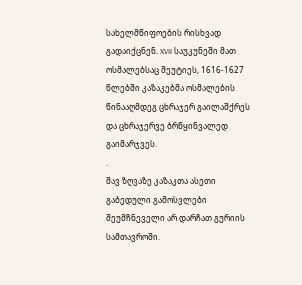სახელმწიფოების რისხვად გადაიქცნენ. XVII საუკუნეში მათ ოსმალებსაც შეუტიეს, 1616-1627 წლებში კაზაკებმა ოსმალების წინააღმდეგ ცხრაჯერ გაილაშქრეს და ცხრაჯერვე ბრწყინვალედ გაიმარჯვეს.
.
შავ ზღვაზე კაზაკთა ასეთი გაბედული გამოსვლები შეუმჩნეველი არ დარჩათ გურიის სამთავროში.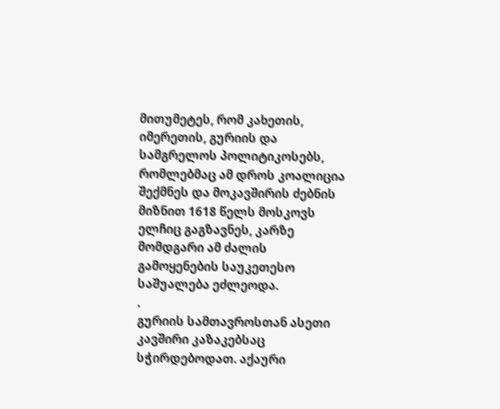მითუმეტეს, რომ კახეთის, იმერეთის, გურიის და სამგრელოს პოლიტიკოსებს, რომლებმაც ამ დროს კოალიცია შექმნეს და მოკავშირის ძებნის მიზნით 1618 წელს მოსკოვს ელჩიც გაგზავნეს, კარზე მომდგარი ამ ძალის გამოყენების საუკეთესო საშუალება ეძლეოდა.
.
გურიის სამთავროსთან ასეთი კავშირი კაზაკებსაც სჭირდებოდათ. აქაური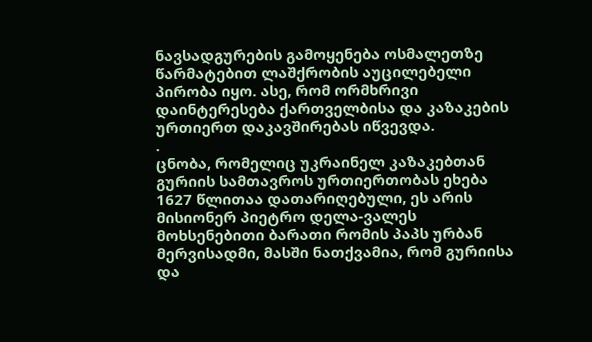ნავსადგურების გამოყენება ოსმალეთზე წარმატებით ლაშქრობის აუცილებელი პირობა იყო. ასე, რომ ორმხრივი დაინტერესება ქართველბისა და კაზაკების ურთიერთ დაკავშირებას იწვევდა.
.
ცნობა, რომელიც უკრაინელ კაზაკებთან გურიის სამთავროს ურთიერთობას ეხება 1627 წლითაა დათარიღებული, ეს არის მისიონერ პიეტრო დელა-ვალეს მოხსენებითი ბარათი რომის პაპს ურბან მერვისადმი, მასში ნათქვამია, რომ გურიისა და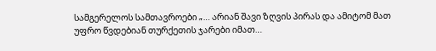სამგერელოს სამთავროები „… არიან შავი ზღვის პირას და ამიტომ მათ უფრო წვდებიან თურქეთის ჯარები იმათ…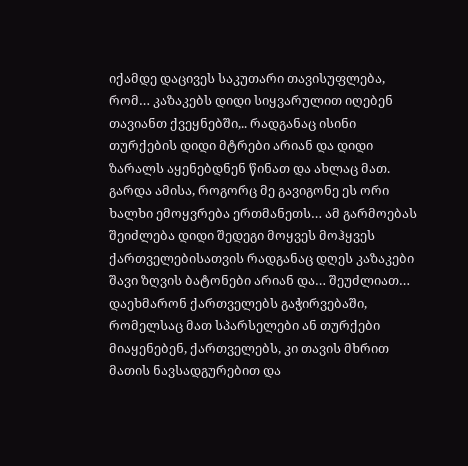იქამდე დაცივეს საკუთარი თავისუფლება, რომ… კაზაკებს დიდი სიყვარულით იღებენ თავიანთ ქვეყნებში,.. რადგანაც ისინი თურქების დიდი მტრები არიან და დიდი ზარალს აყენებდნენ წინათ და ახლაც მათ. გარდა ამისა, როგორც მე გავიგონე ეს ორი ხალხი ემოყვრება ერთმანეთს… ამ გარმოებას შეიძლება დიდი შედეგი მოყვეს მოჰყვეს ქართველებისათვის რადგანაც დღეს კაზაკები შავი ზღვის ბატონები არიან და… შეუძლიათ… დაეხმარონ ქართველებს გაჭირვებაში, რომელსაც მათ სპარსელები ან თურქები მიაყენებენ, ქართველებს, კი თავის მხრით მათის ნავსადგურებით და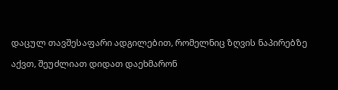დაცულ თავშესაფარი ადგილებით, რომელნიც ზღვის ნაპირებზე აქვთ, შეუძლიათ დიდათ დაეხმარონ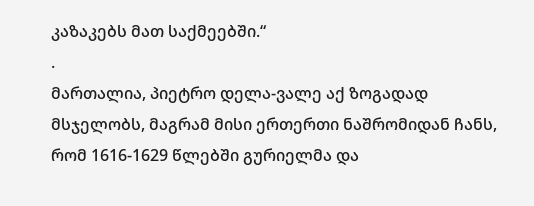კაზაკებს მათ საქმეებში.“
.
მართალია, პიეტრო დელა-ვალე აქ ზოგადად მსჯელობს, მაგრამ მისი ერთერთი ნაშრომიდან ჩანს, რომ 1616-1629 წლებში გურიელმა და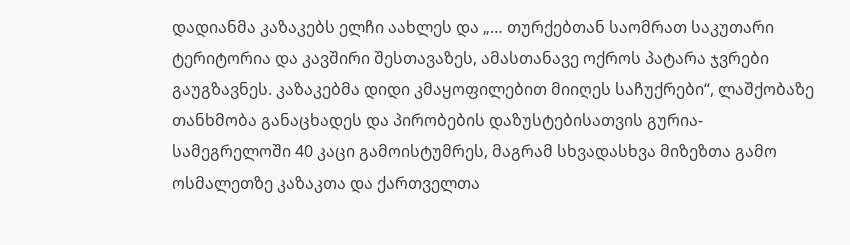დადიანმა კაზაკებს ელჩი აახლეს და „… თურქებთან საომრათ საკუთარი ტერიტორია და კავშირი შესთავაზეს, ამასთანავე ოქროს პატარა ჯვრები გაუგზავნეს. კაზაკებმა დიდი კმაყოფილებით მიიღეს საჩუქრები“, ლაშქობაზე თანხმობა განაცხადეს და პირობების დაზუსტებისათვის გურია-სამეგრელოში 40 კაცი გამოისტუმრეს, მაგრამ სხვადასხვა მიზეზთა გამო ოსმალეთზე კაზაკთა და ქართველთა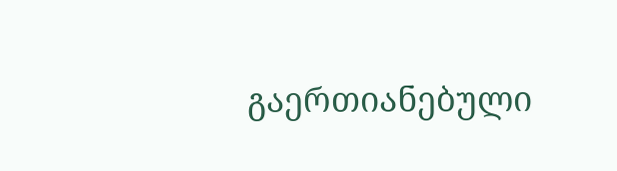გაერთიანებული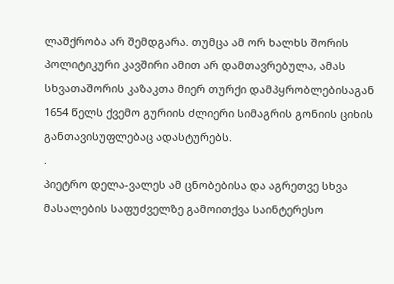ლაშქრობა არ შემდგარა. თუმცა ამ ორ ხალხს შორის პოლიტიკური კავშირი ამით არ დამთავრებულა, ამას სხვათაშორის კაზაკთა მიერ თურქი დამპყრობლებისაგან 1654 წელს ქვემო გურიის ძლიერი სიმაგრის გონიის ციხის განთავისუფლებაც ადასტურებს.
.
პიეტრო დელა-ვალეს ამ ცნობებისა და აგრეთვე სხვა მასალების საფუძველზე გამოითქვა საინტერესო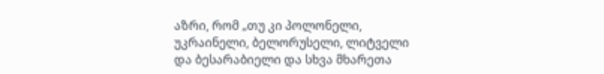აზრი, რომ „თუ კი პოლონელი, უკრაინელი, ბელორუსელი, ლიტველი და ბესარაბიელი და სხვა მხარეთა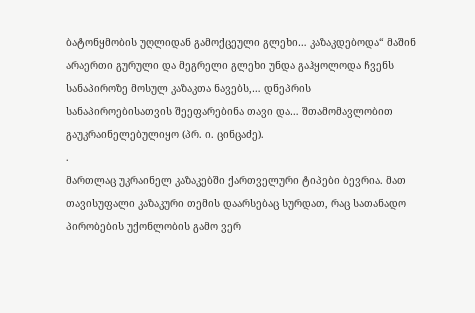ბატონყმობის უღლიდან გამოქცეული გლეხი… კაზაკდებოდა“ მაშინ არაერთი გურული და მეგრელი გლეხი უნდა გაჰყოლოდა ჩვენს სანაპიროზე მოსულ კაზაკთა ნავებს,… დნეპრის სანაპიროებისათვის შეეფარებინა თავი და… შთამომავლობით გაუკრაინელებულიყო (პრ. ი. ცინცაძე).
.
მართლაც უკრაინელ კაზაკებში ქართველური ტიპები ბევრია. მათ თავისუფალი კაზაკური თემის დაარსებაც სურდათ, რაც სათანადო პირობების უქონლობის გამო ვერ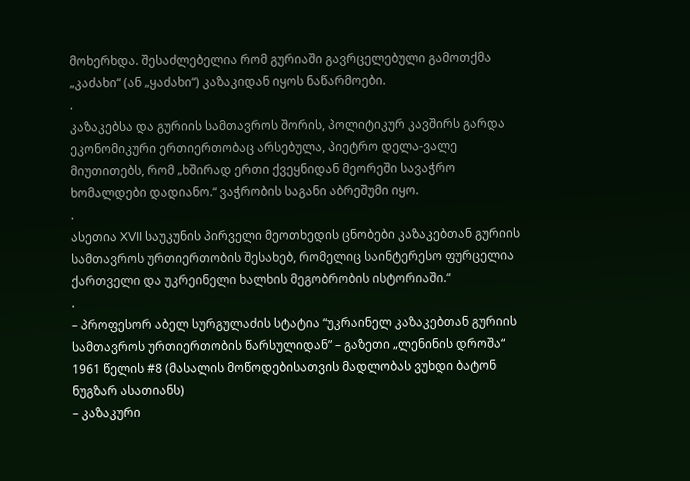მოხერხდა. შესაძლებელია რომ გურიაში გავრცელებული გამოთქმა „კაძახი“ (ან „ყაძახი“) კაზაკიდან იყოს ნაწარმოები.
.
კაზაკებსა და გურიის სამთავროს შორის, პოლიტიკურ კავშირს გარდა ეკონომიკური ერთიერთობაც არსებულა, პიეტრო დელა-ვალე მიუთითებს, რომ „ხშირად ერთი ქვეყნიდან მეორეში სავაჭრო ხომალდები დადიანო.“ ვაჭრობის საგანი აბრეშუმი იყო.
.
ასეთია XVII საუკუნის პირველი მეოთხედის ცნობები კაზაკებთან გურიის სამთავროს ურთიერთობის შესახებ, რომელიც საინტერესო ფურცელია ქართველი და უკრეინელი ხალხის მეგობრობის ისტორიაში.“
.
– პროფესორ აბელ სურგულაძის სტატია “უკრაინელ კაზაკებთან გურიის სამთავროს ურთიერთობის წარსულიდან” – გაზეთი „ლენინის დროშა“ 1961 წელის #8 (მასალის მოწოდებისათვის მადლობას ვუხდი ბატონ ნუგზარ ასათიანს)
– კაზაკური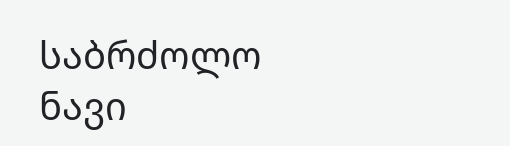საბრძოლო ნავი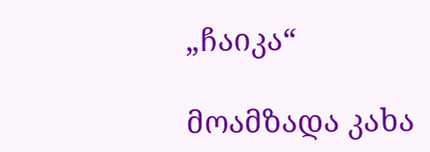„ჩაიკა“

მოამზადა კახა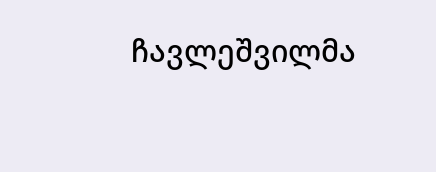ჩავლეშვილმა